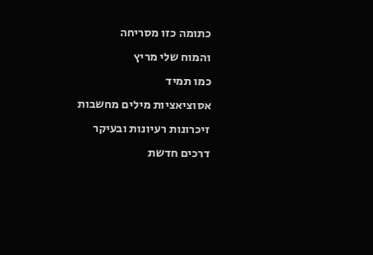כתומה כזו מסריחה
והמוח שלי מריץ
כמו תמיד
אסוציאציות מילים מחשבות זיכרונות רעיונות ובעיקר
דרכים חדשת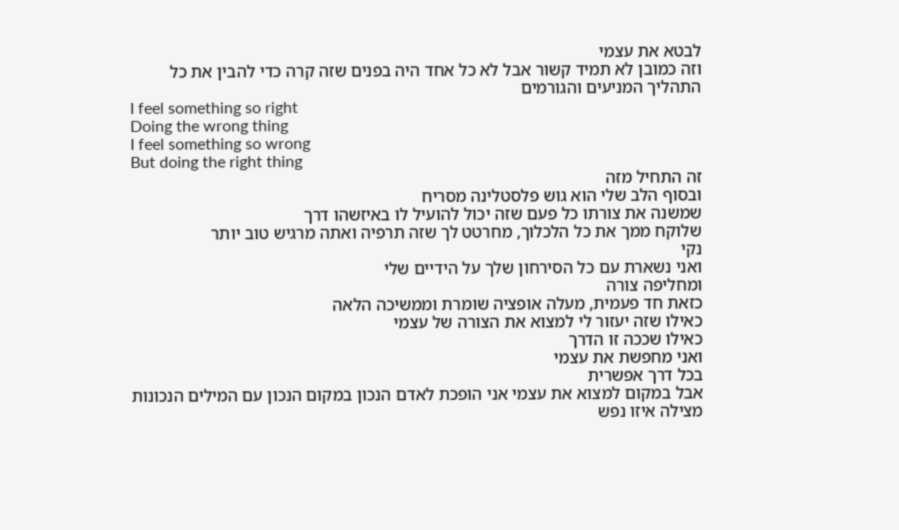לבטא את עצמי
וזה כמובן לא תמיד קשור אבל לא כל אחד היה בפנים שזה קרה כדי להבין את כל התהליך המניעים והגורמים
I feel something so right
Doing the wrong thing
I feel something so wrong
But doing the right thing
זה התחיל מזה
ובסוף הלב שלי הוא גוש פלסטלינה מסריח
שמשנה את צורתו כל פעם שזה יכול להועיל לו באיזשהו דרך
שלוקח ממך את כל הלכלוך, מחרטט לך שזה תרפיה ואתה מרגיש טוב יותר
נקי
ואני נשארת עם כל הסירחון שלך על הידיים שלי
ומחליפה צורה
כזאת חד פעמית, מעלה אופציה שומרת וממשיכה הלאה
כאילו שזה יעזור לי למצוא את הצורה של עצמי
כאילו שככה זו הדרך
ואני מחפשת את עצמי
בכל דרך אפשרית
אבל במקום למצוא את עצמי אני הופכת לאדם הנכון במקום הנכון עם המילים הנכונות
מצילה איזו נפש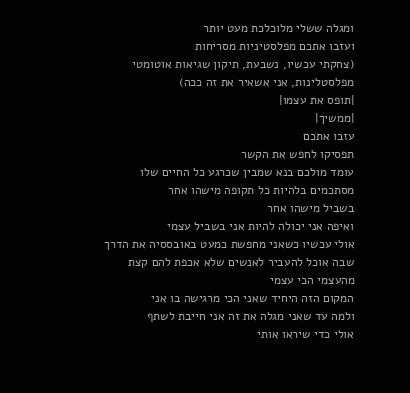ומגלה ששלי מלוכלכת מעט יותר
ועזבו אתכם מפלסטיניות מסריחות
(צחקתי עכשיו, נשבעת, תיקון שגיאות אוטומטי מפלסטלינות, אני אשאיר את זה ככה)
|תופס את עצמו|
|ממשיך|
עזבו אתכם
תפסיקו לחפש את הקשר
עומד מולכם בנא שמבין שכרגע כל החיים שלו מסתכמים בלהיות כל תקופה מישהו אחר
בשביל מישהו אחר
ואיפה אני יכולה להיות אני בשביל עצמי
אולי עכשיו כשאני מחפשת כמעט באובססיה את הדרך שבה אוכל להעביר לאנשים שלא אכפת להם קצת מהעצמי הכי עצמי
המקום הזה היחיד שאני הכי מרגישה בו אני
ולמה עד שאני מגלה את זה אני חייבת לשתף
אולי כדי שיראו אותי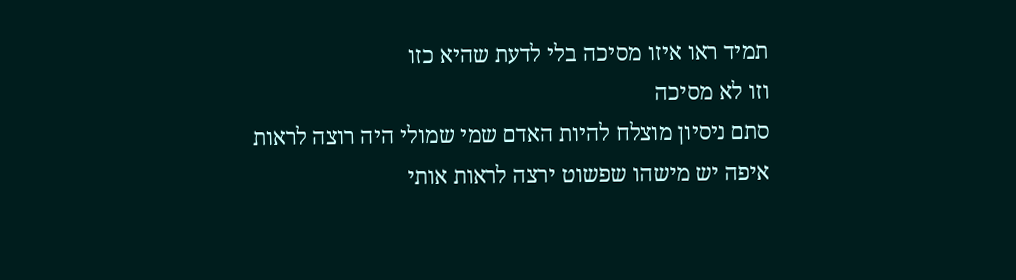תמיד ראו איזו מסיכה בלי לדעת שהיא כזו
וזו לא מסיכה
סתם ניסיון מוצלח להיות האדם שמי שמולי היה רוצה לראות
איפה יש מישהו שפשוט ירצה לראות אותי